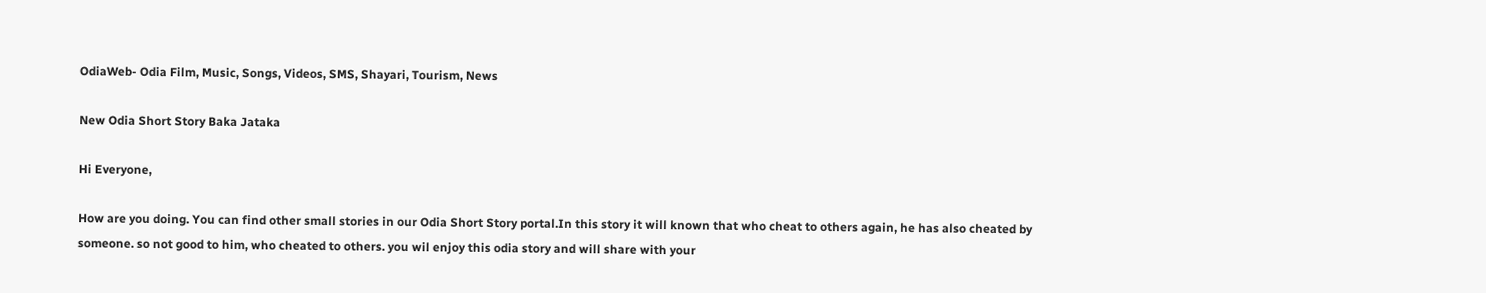OdiaWeb- Odia Film, Music, Songs, Videos, SMS, Shayari, Tourism, News

New Odia Short Story Baka Jataka

Hi Everyone,

How are you doing. You can find other small stories in our Odia Short Story portal.In this story it will known that who cheat to others again, he has also cheated by someone. so not good to him, who cheated to others. you wil enjoy this odia story and will share with your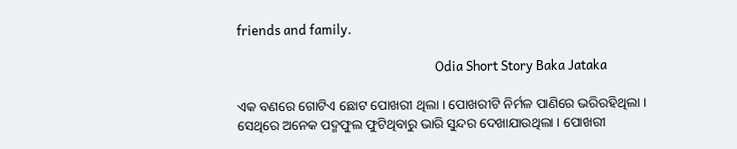friends and family.

                                                                  Odia Short Story Baka Jataka

ଏକ ବଣରେ ଗୋଟିଏ ଛୋଟ ପୋଖରୀ ଥିଲା । ପୋଖରୀଟି ନିର୍ମଳ ପାଣିରେ ଭରିରହିଥିଲା । ସେଥିରେ ଅନେକ ପଦ୍ମଫୁଲ ଫୁଟିଥିବାରୁ ଭାରି ସୁନ୍ଦର ଦେଖାଯାଉଥିଲା । ପୋଖରୀ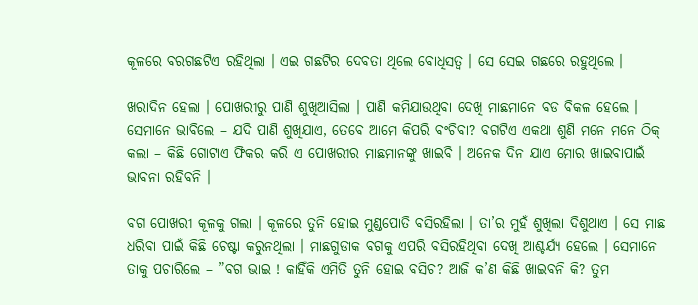କୂଳରେ ବରଗଛଟିଏ ରହିଥିଲା । ଏଇ ଗଛଟିର ଦେବତା ଥିଲେ ବୋଧିସତ୍ୱ । ସେ ସେଇ ଗଛରେ ରହୁଥିଲେ ।

ଖରାଦିନ ହେଲା । ପୋଖରୀରୁ ପାଣି ଶୁଖିଆସିଲା । ପାଣି କମିଯାଉଥିବା ଦେଖି ମାଛମାନେ ବଡ ବିକଳ ହେଲେ । ସେମାନେ ଭାବିଲେ – ଯଦି ପାଣି ଶୁଖିଯାଏ, ତେବେ ଆମେ କିପରି ବଂଚିବା? ବଗଟିଏ ଏକଥା ଶୁଣି ମନେ ମନେ ଠିକ୍ କଲା – କିଛି ଗୋଟାଏ ଫିକର କରି ଏ ପୋଖରୀର ମାଛମାନଙ୍କୁ ଖାଇବି । ଅନେକ ଦିନ ଯାଏ ମୋର ଖାଇବାପାଇଁ ଭାବନା ରହିବନି ।

ବଗ ପୋଖରୀ କୂଳକୁ ଗଲା । କୂଳରେ ତୁନି ହୋଇ ମୁଣ୍ଡପୋତି ବସିରହିଲା । ତା’ର ମୁହଁ ଶୁଖିଲା ଦିଶୁଥାଏ । ସେ ମାଛ ଧରିବା ପାଇଁ କିଛି ଚେଷ୍ଟା କରୁନଥିଲା । ମାଛଗୁଡାକ ବଗକୁ ଏପରି ବସିରହିଥିବା ଦେଖି ଆଶ୍ଚର୍ଯ୍ୟ ହେଲେ । ସେମାନେ ତାକୁ ପଚାରିଲେ – ”ବଗ ଭାଇ ! କାହିଁକି ଏମିତି ତୁନି ହୋଇ ବସିଚ? ଆଜି କ’ଣ କିଛି ଖାଇବନି କି? ତୁମ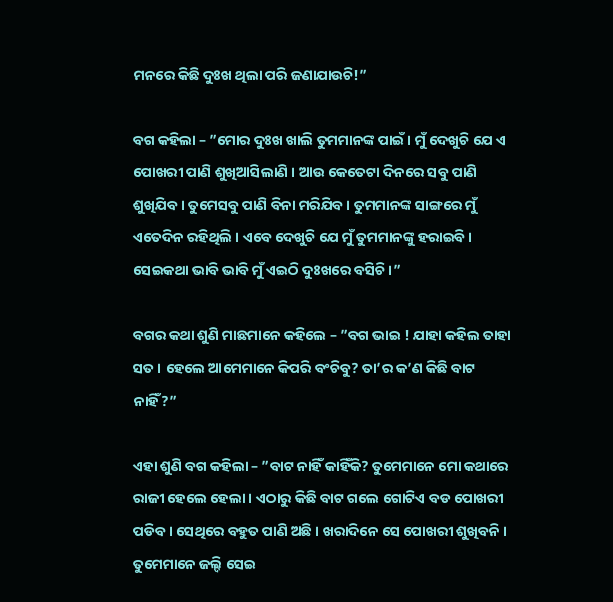ମନରେ କିଛି ଦୁଃଖ ଥିଲା ପରି ଜଣାଯାଉଚି!”

ବଗ କହିଲା – ”ମୋର ଦୁଃଖ ଖାଲି ତୁମମାନଙ୍କ ପାଇଁ । ମୁଁ ଦେଖୁଚି ଯେ ଏ ପୋଖରୀ ପାଣି ଶୁଖିଆସିଲାଣି । ଆଉ କେତେଟା ଦିନରେ ସବୁ ପାଣି ଶୁଖିଯିବ । ତୁମେସବୁ ପାଣି ବିନା ମରିଯିବ । ତୁମମାନଙ୍କ ସାଙ୍ଗରେ ମୁଁ ଏତେଦିନ ରହିଥିଲି । ଏବେ ଦେଖୁଚି ଯେ ମୁଁ ତୁମମାନଙ୍କୁ ହରାଇବି । ସେଇକଥା ଭାବି ଭାବି ମୁଁ ଏଇଠି ଦୁଃଖରେ ବସିଚି ।”

ବଗର କଥା ଶୁଣି ମାଛମାନେ କହିଲେ – ”ବଗ ଭାଇ ! ଯାହା କହିଲ ତାହା ସତ । ହେଲେ ଆମେମାନେ କିପରି ବଂଚିବୁ? ତା’ର କ’ଣ କିଛି ବାଟ ନାହିଁ?”

ଏହା ଶୁଣି ବଗ କହିଲା – ”ବାଟ ନାହିଁ କାହିଁକି? ତୁମେମାନେ ମୋ କଥାରେ ରାଜୀ ହେଲେ ହେଲା । ଏଠାରୁ କିଛି ବାଟ ଗଲେ ଗୋଟିଏ ବଡ ପୋଖରୀ ପଡିବ । ସେଥିରେ ବହୁତ ପାଣି ଅଛି । ଖରାଦିନେ ସେ ପୋଖରୀ ଶୁଖିବନି । ତୁମେମାନେ ଜଲ୍ଦି ସେଇ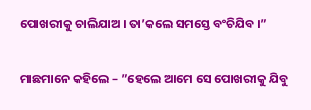ପୋଖରୀକୁ ଚାଲିଯାଅ । ତା’କଲେ ସମସ୍ତେ ବଂଚିଯିବ ।”

ମାଛମାନେ କହିଲେ – ”ହେଲେ ଆମେ ସେ ପୋଖରୀକୁ ଯିବୁ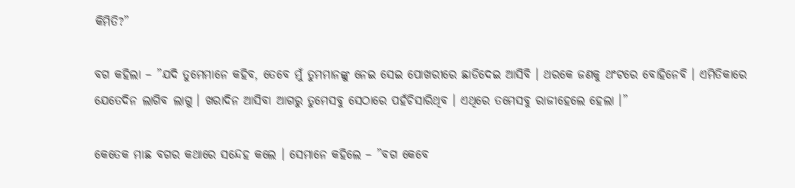କିମିତି?”

ବଗ କହିଲା – ”ଯଦି ତୁମେମାନେ କହିବ, ତେବେ ମୁଁ ତୁମମାନଙ୍କୁ ନେଇ ସେଇ ପୋଖରୀରେ ଛାଡିଦେଇ ଆସିବି । ଥରକେ ଜଣକୁ ଥଂଟରେ ବୋହିନେବି । ଏମିତିକାରେ ଯେତେଦିନ ଲାଗିବ ଲାଗୁ । ଖରାଦିନ ଆସିବା ଆଗରୁ ତୁମେସବୁ ସେଠାରେ ପହଁଚିସାରିଥିବ । ଏଥିରେ ତମେସବୁ ରାଜୀହେଲେ ହେଲା ।”

କେତେକ ମାଛ ବଗର କଥାରେ ସନ୍ଦେହ କଲେ । ସେମାନେ କହିଲେ – ”ବଗ କେବେ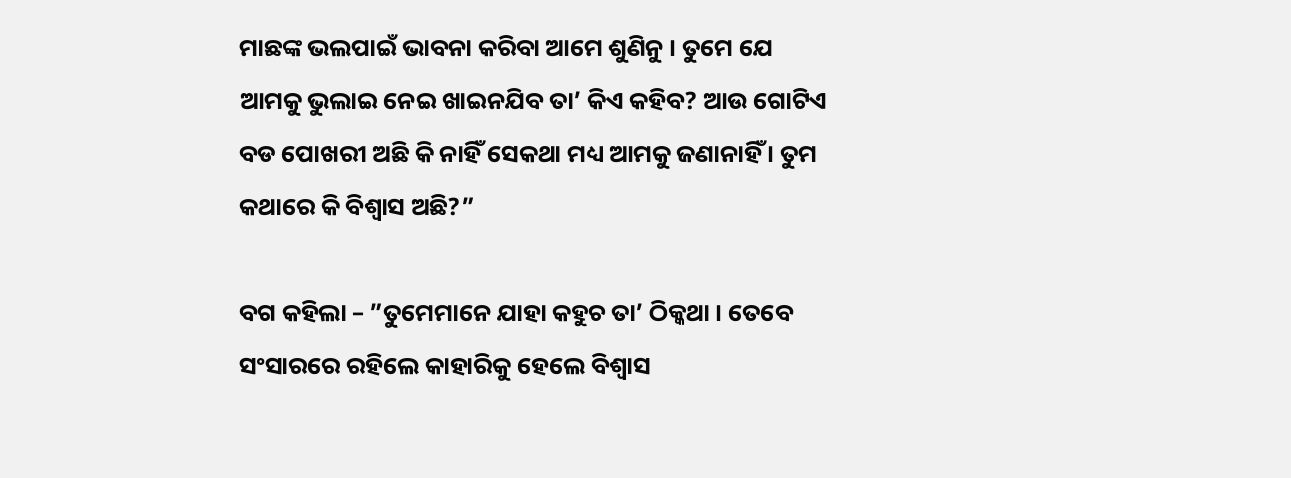ମାଛଙ୍କ ଭଲପାଇଁ ଭାବନା କରିବା ଆମେ ଶୁଣିନୁ । ତୁମେ ଯେ ଆମକୁ ଭୁଲାଇ ନେଇ ଖାଇନଯିବ ତା’ କିଏ କହିବ? ଆଉ ଗୋଟିଏ ବଡ ପୋଖରୀ ଅଛି କି ନାହିଁ ସେକଥା ମଧ୍ୟ ଆମକୁ ଜଣାନାହିଁ । ତୁମ କଥାରେ କି ବିଶ୍ୱାସ ଅଛି?”

ବଗ କହିଲା – ”ତୁମେମାନେ ଯାହା କହୁଚ ତା’ ଠିକ୍କଥା । ତେବେ ସଂସାରରେ ରହିଲେ କାହାରିକୁ ହେଲେ ବିଶ୍ୱାସ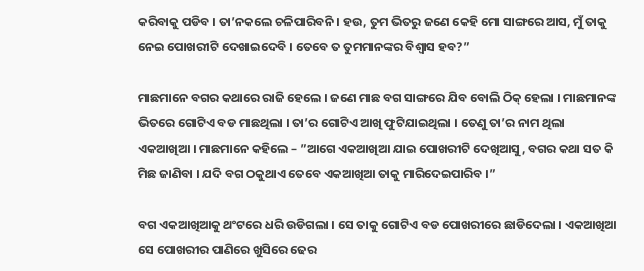କରିବାକୁ ପଡିବ । ତା’ନକଲେ ଚଳିପାରିବନି । ହଉ, ତୁମ ଭିତରୁ ଜଣେ କେହି ମୋ ସାଙ୍ଗରେ ଆସ, ମୁଁ ତାକୁ ନେଇ ପୋଖରୀଟି ଦେଖାଇଦେବି । ତେବେ ତ ତୁମମାନଙ୍କର ବିଶ୍ୱାସ ହବ?”

ମାଛମାନେ ବଗର କଥାରେ ରାଜି ହେଲେ । ଜଣେ ମାଛ ବଗ ସାଙ୍ଗରେ ଯିବ ବୋଲି ଠିକ୍ ହେଲା । ମାଛମାନଙ୍କ ଭିତରେ ଗୋଟିଏ ବଡ ମାଛଥିଲା । ତା’ର ଗୋଟିଏ ଆଖି ଫୁଟିଯାଇଥିଲା । ତେଣୁ ତା’ର ନାମ ଥିଲା ଏକଆଖିଆ । ମାଛମାନେ କହିଲେ – ”ଆଗେ ଏକଆଖିଆ ଯାଇ ପୋଖରୀଟି ଦେଖିଆସୁ, ବଗର କଥା ସତ କି ମିଛ ଜାଣିବା । ଯଦି ବଗ ଠକୁଥାଏ ତେବେ ଏକଆଖିଆ ତାକୁ ମାରିଦେଇପାରିବ ।”

ବଗ ଏକଆଖିଆକୁ ଥଂଟରେ ଧରି ଉଡିଗଲା । ସେ ତାକୁ ଗୋଟିଏ ବଡ ପୋଖରୀରେ ଛାଡିଦେଲା । ଏକଆଖିଆ ସେ ପୋଖରୀର ପାଣିରେ ଖୁସିରେ ଢେର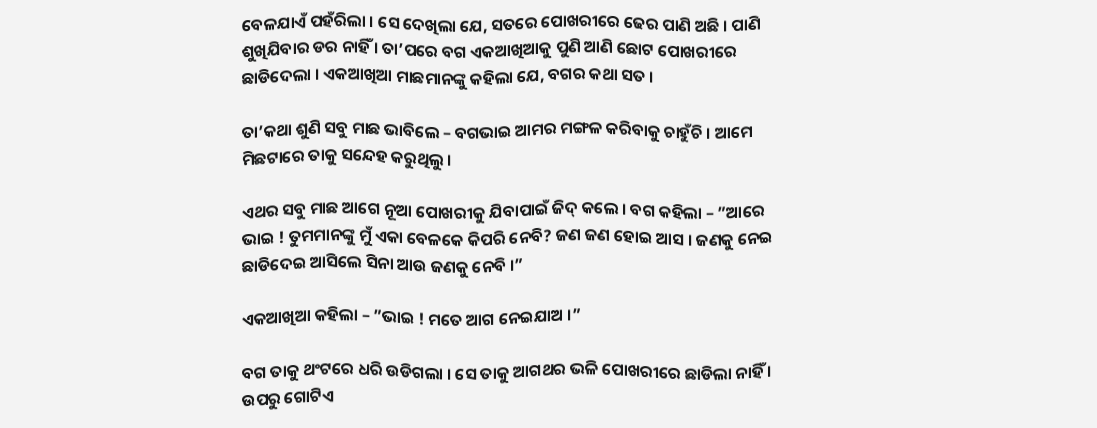ବେଳଯାଏଁ ପହଁରିଲା । ସେ ଦେଖିଲା ଯେ, ସତରେ ପୋଖରୀରେ ଢେର ପାଣି ଅଛି । ପାଣି ଶୁଖିଯିବାର ଡର ନାହିଁ । ତା’ପରେ ବଗ ଏକଆଖିଆକୁ ପୁଣି ଆଣି ଛୋଟ ପୋଖରୀରେ ଛାଡିଦେଲା । ଏକଆଖିଆ ମାଛମାନଙ୍କୁ କହିଲା ଯେ, ବଗର କଥା ସତ ।

ତା’କଥା ଶୁଣି ସବୁ ମାଛ ଭାବିଲେ – ବଗଭାଇ ଆମର ମଙ୍ଗଳ କରିବାକୁ ଚାହୁଁଚି । ଆମେ ମିଛଟାରେ ତାକୁ ସନ୍ଦେହ କରୁଥିଲୁ ।

ଏଥର ସବୁ ମାଛ ଆଗେ ନୂଆ ପୋଖରୀକୁ ଯିବାପାଇଁ ଜିଦ୍ କଲେ । ବଗ କହିଲା – ”ଆରେ ଭାଇ ! ତୁମମାନଙ୍କୁ ମୁଁ ଏକା ବେଳକେ କିପରି ନେବି? ଜଣ ଜଣ ହୋଇ ଆସ । ଜଣକୁ ନେଇ ଛାଡିଦେଇ ଆସିଲେ ସିନା ଆଉ ଜଣକୁ ନେବି ।”

ଏକଆଖିଆ କହିଲା – ”ଭାଇ ! ମତେ ଆଗ ନେଇଯାଅ ।”

ବଗ ତାକୁ ଥଂଟରେ ଧରି ଉଡିଗଲା । ସେ ତାକୁ ଆଗଥର ଭଳି ପୋଖରୀରେ ଛାଡିଲା ନାହିଁ । ଉପରୁ ଗୋଟିଏ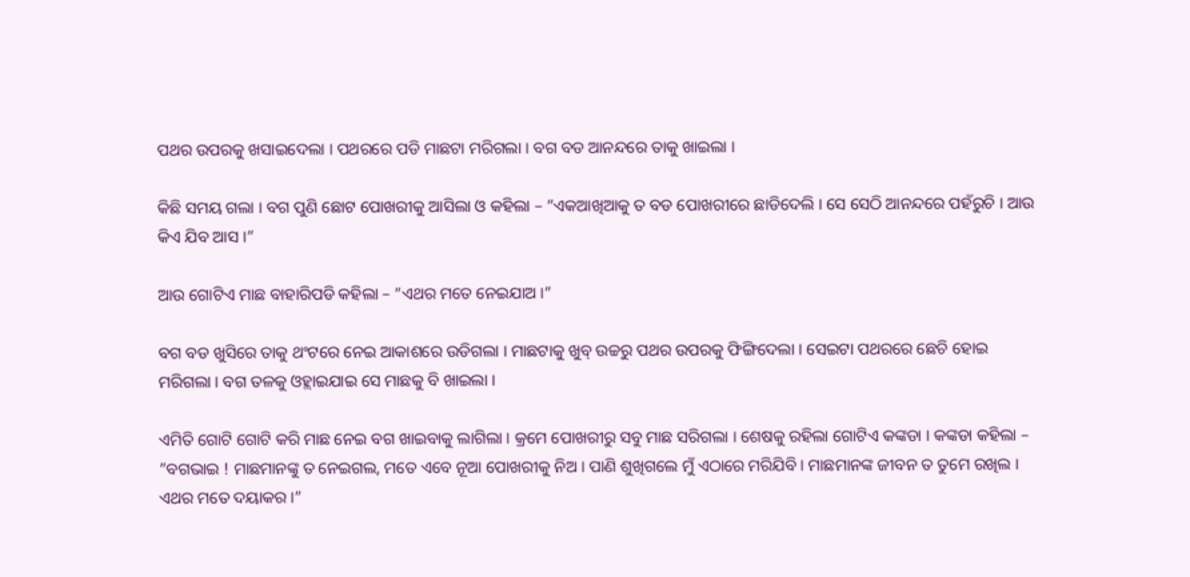ପଥର ଉପରକୁ ଖସାଇଦେଲା । ପଥରରେ ପଡି ମାଛଟା ମରିଗଲା । ବଗ ବଡ ଆନନ୍ଦରେ ତାକୁ ଖାଇଲା ।

କିଛି ସମୟ ଗଲା । ବଗ ପୁଣି ଛୋଟ ପୋଖରୀକୁ ଆସିଲା ଓ କହିଲା – ”ଏକଆଖିଆକୁ ତ ବଡ ପୋଖରୀରେ ଛାଡିଦେଲି । ସେ ସେଠି ଆନନ୍ଦରେ ପହଁରୁଚି । ଆଉ କିଏ ଯିବ ଆସ ।”

ଆଉ ଗୋଟିଏ ମାଛ ବାହାରିପଡି କହିଲା – ”ଏଥର ମତେ ନେଇଯାଅ ।”

ବଗ ବଡ ଖୁସିରେ ତାକୁ ଥଂଟରେ ନେଇ ଆକାଶରେ ଉଡିଗଲା । ମାଛଟାକୁ ଖୁବ୍ ଉଚ୍ଚରୁ ପଥର ଉପରକୁ ଫିଙ୍ଗିଦେଲା । ସେଇଟା ପଥରରେ ଛେଚି ହୋଇ ମରିଗଲା । ବଗ ତଳକୁ ଓହ୍ଲାଇଯାଇ ସେ ମାଛକୁ ବି ଖାଇଲା ।

ଏମିତି ଗୋଟି ଗୋଟି କରି ମାଛ ନେଇ ବଗ ଖାଇବାକୁ ଲାଗିଲା । କ୍ରମେ ପୋଖରୀରୁ ସବୁ ମାଛ ସରିଗଲା । ଶେଷକୁ ରହିଲା ଗୋଟିଏ କଙ୍କଡା । କଙ୍କଡା କହିଲା – ”ବଗଭାଇ ! ମାଛମାନଙ୍କୁ ତ ନେଇଗଲ, ମତେ ଏବେ ନୂଆ ପୋଖରୀକୁ ନିଅ । ପାଣି ଶୁଖିଗଲେ ମୁଁ ଏଠାରେ ମରିଯିବି । ମାଛମାନଙ୍କ ଜୀବନ ତ ତୁମେ ରଖିଲ । ଏଥର ମତେ ଦୟାକର ।”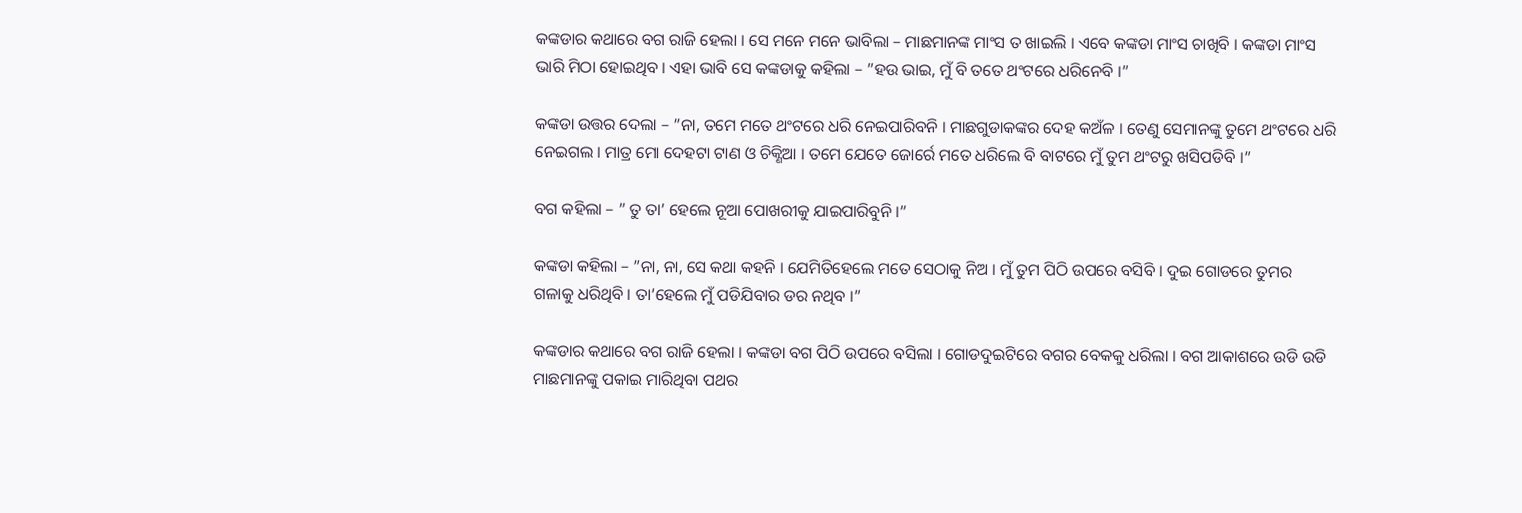କଙ୍କଡାର କଥାରେ ବଗ ରାଜି ହେଲା । ସେ ମନେ ମନେ ଭାବିଲା – ମାଛମାନଙ୍କ ମାଂସ ତ ଖାଇଲି । ଏବେ କଙ୍କଡା ମାଂସ ଚାଖିବି । କଙ୍କଡା ମାଂସ ଭାରି ମିଠା ହୋଇଥିବ । ଏହା ଭାବି ସେ କଙ୍କଡାକୁ କହିଲା – ”ହଉ ଭାଇ, ମୁଁ ବି ତତେ ଥଂଟରେ ଧରିନେବି ।”

କଙ୍କଡା ଉତ୍ତର ଦେଲା – ”ନା, ତମେ ମତେ ଥଂଟରେ ଧରି ନେଇପାରିବନି । ମାଛଗୁଡାକଙ୍କର ଦେହ କଅଁଳ । ତେଣୁ ସେମାନଙ୍କୁ ତୁମେ ଥଂଟରେ ଧରି ନେଇଗଲ । ମାତ୍ର ମୋ ଦେହଟା ଟାଣ ଓ ଚିକ୍ଣିଆ । ତମେ ଯେତେ ଜୋର୍ରେ ମତେ ଧରିଲେ ବି ବାଟରେ ମୁଁ ତୁମ ଥଂଟରୁ ଖସିପଡିବି ।”

ବଗ କହିଲା – ” ତୁ ତା’ ହେଲେ ନୂଆ ପୋଖରୀକୁ ଯାଇପାରିବୁନି ।”

କଙ୍କଡା କହିଲା – ”ନା, ନା, ସେ କଥା କହନି । ଯେମିତିହେଲେ ମତେ ସେଠାକୁ ନିଅ । ମୁଁ ତୁମ ପିଠି ଉପରେ ବସିବି । ଦୁଇ ଗୋଡରେ ତୁମର ଗଳାକୁ ଧରିଥିବି । ତା’ହେଲେ ମୁଁ ପଡିଯିବାର ଡର ନଥିବ ।”

କଙ୍କଡାର କଥାରେ ବଗ ରାଜି ହେଲା । କଙ୍କଡା ବଗ ପିଠି ଉପରେ ବସିଲା । ଗୋଡଦୁଇଟିରେ ବଗର ବେକକୁ ଧରିଲା । ବଗ ଆକାଶରେ ଉଡି ଉଡି ମାଛମାନଙ୍କୁ ପକାଇ ମାରିଥିବା ପଥର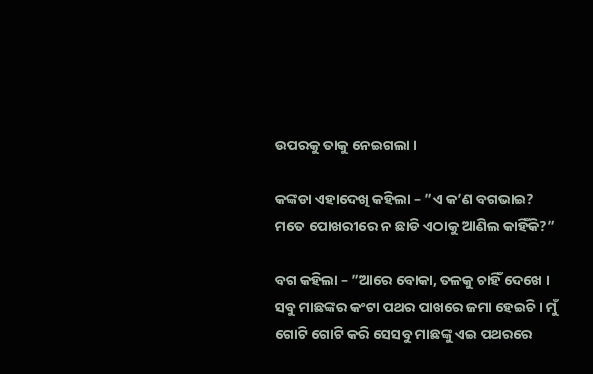ଉପରକୁ ତାକୁ ନେଇଗଲା ।

କଙ୍କଡା ଏହାଦେଖି କହିଲା – ”ଏ କ’ଣ ବଗଭାଇ? ମତେ ପୋଖରୀରେ ନ ଛାଡି ଏଠାକୁ ଆଣିଲ କାହିଁକି?”

ବଗ କହିଲା – ”ଆରେ ବୋକା, ତଳକୁ ଚାହିଁ ଦେଖେ । ସବୁ ମାଛଙ୍କର କଂଟା ପଥର ପାଖରେ ଜମା ହେଇଚି । ମୁଁ ଗୋଟି ଗୋଟି କରି ସେସବୁ ମାଛଙ୍କୁ ଏଇ ପଥରରେ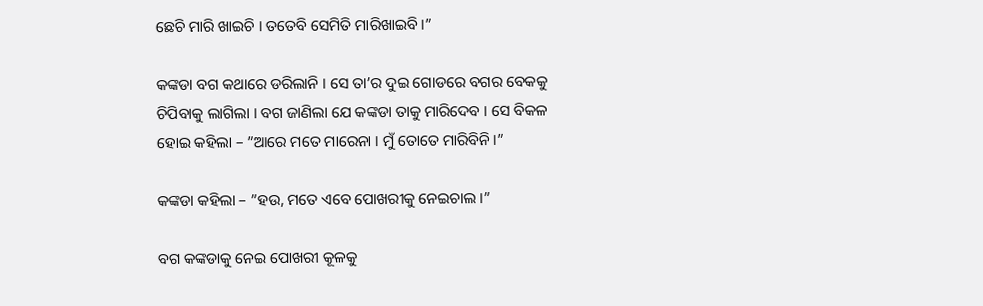ଛେଚି ମାରି ଖାଇଚି । ତତେବି ସେମିତି ମାରିଖାଇବି ।”

କଙ୍କଡା ବଗ କଥାରେ ଡରିଲାନି । ସେ ତା’ର ଦୁଇ ଗୋଡରେ ବଗର ବେକକୁ ଚିପିବାକୁ ଲାଗିଲା । ବଗ ଜାଣିଲା ଯେ କଙ୍କଡା ତାକୁ ମାରିଦେବ । ସେ ବିକଳ ହୋଇ କହିଲା – ”ଆରେ ମତେ ମାରେନା । ମୁଁ ତୋତେ ମାରିବିନି ।”

କଙ୍କଡା କହିଲା – ”ହଉ, ମତେ ଏବେ ପୋଖରୀକୁ ନେଇଚାଲ ।”

ବଗ କଙ୍କଡାକୁ ନେଇ ପୋଖରୀ କୂଳକୁ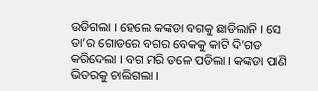ଉଡିଗଲା । ହେଲେ କଙ୍କଡା ବଗକୁ ଛାଡିଲାନି । ସେ ତା’ର ଗୋଡରେ ବଗର ବେକକୁ କାଟି ଦି’ଗଡ କରିଦେଲା । ବଗ ମରି ତଳେ ପଡିଲା । କଙ୍କଡା ପାଣି ଭିତରକୁ ଚାଲିଗଲା ।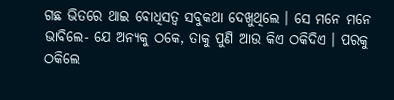ଗଛ ଭିତରେ ଥାଇ ବୋଧିସତ୍ୱ ସବୁକଥା ଦେଖୁଥିଲେ । ସେ ମନେ ମନେ ଭାବିଲେ- ଯେ ଅନ୍ୟକୁ ଠକେ, ତାକୁ ପୁଣି ଆଉ କିଏ ଠକିଦିଏ । ପରକୁ ଠକିଲେ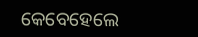କେବେହେଲେ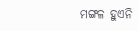ମଙ୍ଗଳ ହୁଏନି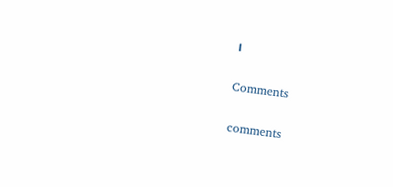।

Comments

comments